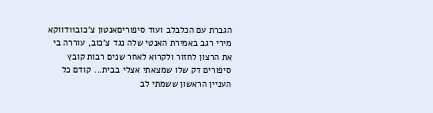הגברת עם הכלבלב ועוד סיפוריםאנטון צ'כוב11דווקא מירי רגב באמירת האנטי שלה נגד צ'כוב, עוררה בי את הרצון לחזור ולקרוא לאחר שנים רבות קובץ סיפורים דק שלו שמצאתי אצלי בבית... קודם כל העניין הראשון ששמתי לב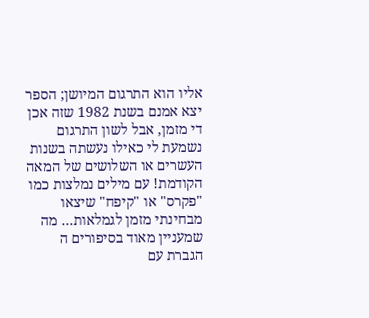אליו הוא התרגום המיושן; הספר יצא אמנם בשנת 1982 שזה אכן די מזמן, אבל לשון התרגום נשמעת לי כאילו נעשתה בשנות העשרים או השלושים של המאה הקודמת! עם מילים נמלצות כמו "פקרס" או "קיפח" שיצאו מבחינתי מזמן לגמלאות... מה שמעניין מאוד בסיפורים ה
הגברת עם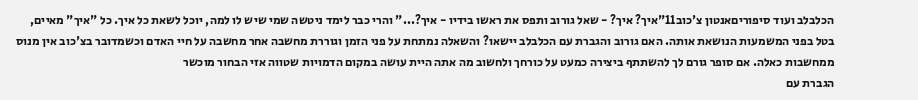הכלבלב ועוד סיפוריםאנטון צ'כוב11"איך? איך? - שאל גורוב ותפס את ראשו בידיו - איך?..." והרי כבר לימד ניטשה שמי שיש לו למה, יוכל לשאת כל איך. כל "איך" מאיים, בטל בפני המשמעות הנושאת אותה. האם גורוב והגברת עם הכלבלב יישאו? והשאלה נמתחת על פני הזמן וגוררת מחשבה אחר מחשבה על חיי האדם וכשמדובר בצ'כוב אין מנוס ממחשבות כאלה. אם סופר גורם לך להשתתף ביצירה כמעט על כורחך ולחשוב מה אתה היית עושה במקום הדמויות שטווה אזי הבחור מוכשר
הגברת עם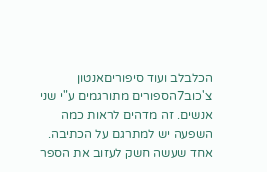הכלבלב ועוד סיפוריםאנטון צ'כוב7הספורים מתורגמים ע"י שני אנשים. זה מדהים לראות כמה השפעה יש למתרגם על הכתיבה. אחד שעשה חשק לעזוב את הספר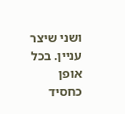ושני שיצר עניין. בכל אופן כחסיד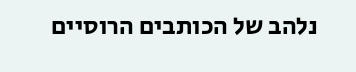נלהב של הכותבים הרוסיים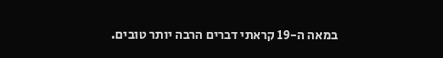במאה ה-19 קראתי דברים הרבה יותר טובים.